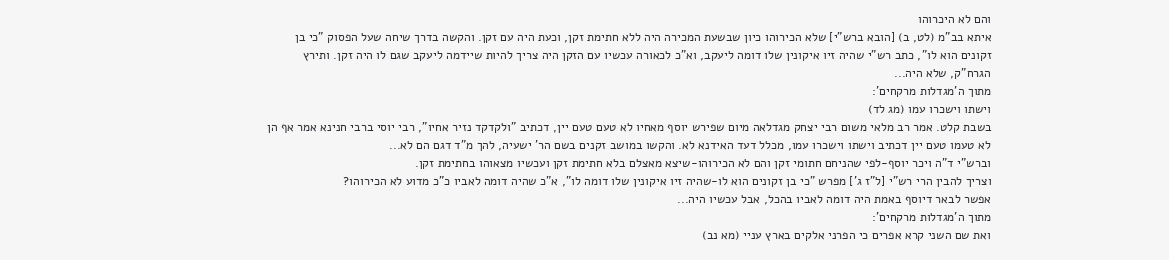והם לא היכרוהו
איתא בב"מ (לט, ב) [הובא ברש"י] שלא הכירוהו כיון שבשעת המכירה היה ללא חתימת זקן, וכעת היה עם זקן. והקשה בדרך שיחה שעל הפסוק "כי בן זקונים הוא לו", כתב רש"י שהיה זיו איקונין שלו דומה ליעקב, וא"כ לכאורה עכשיו עם הזקן היה צריך להיות שיידמה ליעקב שגם לו היה זקן. ותירץ הגרח"ק, שלא היה...
מתוך ה'מגדלות מרקחים':
וישתו וישכרו עמו (מג לד)
בשבת קלט. אמר רב מלאי משום רבי יצחק מגדלאה מיום שפירש יוסף מאחיו לא טעם טעם יין, דכתיב "ולקדקד נזיר אחיו", רבי יוסי ברבי חנינא אמר אף הן לא טעמו טעם יין דכתיב וישתו וישכרו עמו, מכלל דעד האידנא לא. והקשו במושב זקנים בשם הר' ישעיה, להך מ"ד דגם הם לא...
וברש"י ד"ה ויכר יוסף-לפי שהניחם חתומי זקן והם לא הכירוהו-שיצא מאצלם בלא חתימת זקן ועכשיו מצאוהו בחתימת זקן.
וצריך להבין הרי רש"י [ל"ז ג'] מפרש "כי בן זקונים הוא לו-שהיה זיו איקונין שלו דומה לו", א"כ שהיה דומה לאביו כ"כ מדוע לא הכירוהו?
אפשר לבאר דיוסף באמת היה דומה לאביו בהכל, אבל עכשיו היה...
מתוך ה'מגדלות מרקחים':
ואת שם השני קרא אפרים כי הפרני אלקים בארץ עניי (מא נב)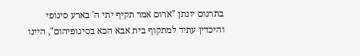בתרגום יונתן "ארום אמר תקיף יתי ה' בארע סיגופי והיכדין עתיד למתקוף בית אבא הכא בסיגופיהום", היינו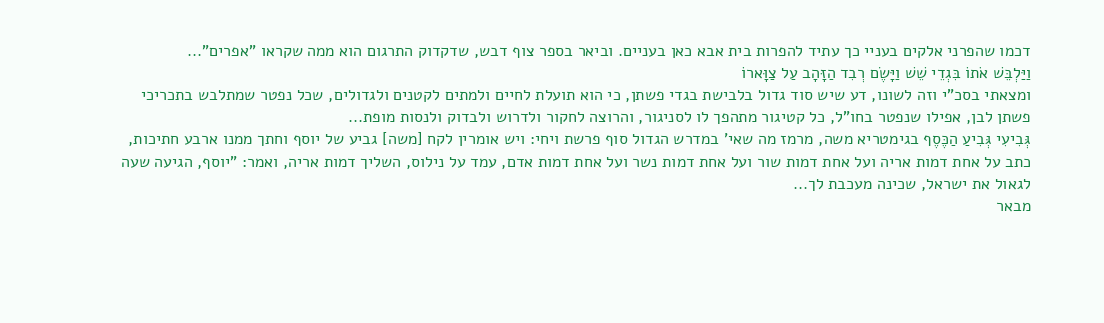דכמו שהפרני אלקים בעניי כך עתיד להפרות בית אבא כאן בעניים. וביאר בספר צוף דבש, שדקדוק התרגום הוא ממה שקראו "אפרים"...
וַיַּלְבֵּשׁ אֹתוֹ בִּגְדֵי שֵׁשׁ וַיָּשֶׂם רְבִד הַזָּהָב עַל צַוָּארוֹ
ומצאתי בסכ"י וזה לשונו, דע שיש סוד גדול בלבישת בגדי פשתן, כי הוא תועלת לחיים ולמתים לקטנים ולגדולים, שכל נפטר שמתלבש בתכריכי פשתן לבן, אפילו שנפטר בחו"ל, כל קטיגור מתהפך לו לסניגור, והרוצה לחקור ולדרוש ולבדוק ולנסות מופת...
גְּבִיעִי גְּבִיעַ הַכֶּסֶף בגימטריא משה, מרמז מה שאי' במדרש הגדול סוף פרשת ויחי: ויש אומרין לקח [משה] גביע של יוסף וחתך ממנו ארבע חתיכות, כתב על אחת דמות אריה ועל אחת דמות שור ועל אחת דמות נשר ועל אחת דמות אדם, עמד על נילוס, השליך דמות אריה, ואמר: "יוסף, הגיעה שעה לגאול את ישראל, שכינה מעכבת לך...
מבאר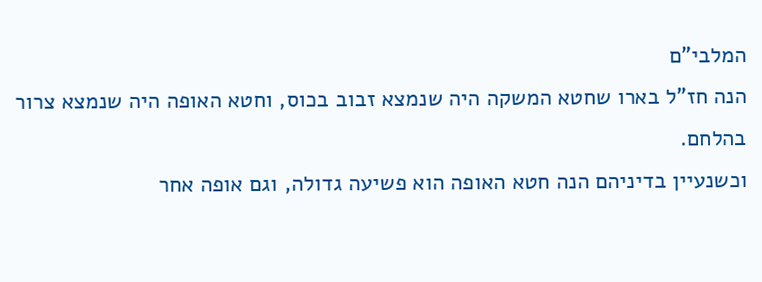המלבי"ם
הנה חז"ל בארו שחטא המשקה היה שנמצא זבוב בכוס, וחטא האופה היה שנמצא צרור בהלחם.
וכשנעיין בדיניהם הנה חטא האופה הוא פשיעה גדולה, וגם אופה אחר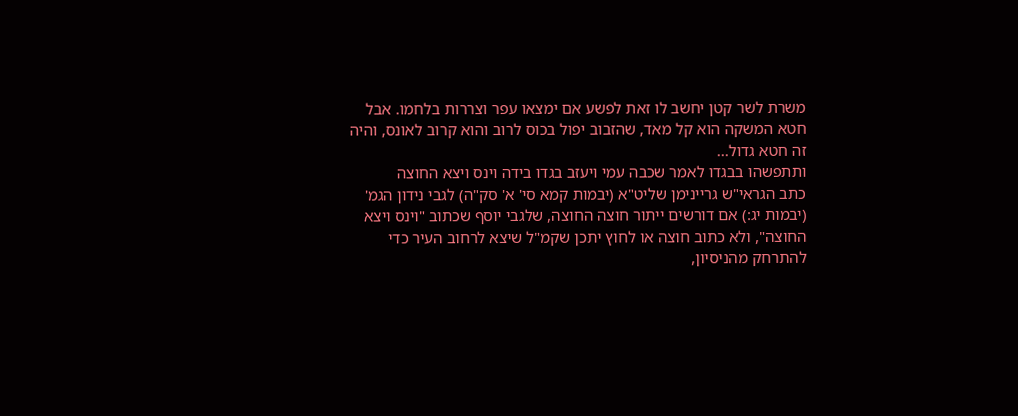משרת לשר קטן יחשב לו זאת לפשע אם ימצאו עפר וצררות בלחמו. אבל חטא המשקה הוא קל מאד, שהזבוב יפול בכוס לרוב והוא קרוב לאונס, והיה זה חטא גדול...
ותתפשהו בבגדו לאמר שכבה עמי ויעזב בגדו בידה וינס ויצא החוצה
כתב הגראי"ש גריינימן שליט"א (יבמות קמא סי' א' סק"ה) לגבי נידון הגמ' (יבמות יג:) אם דורשים ייתור חוצה החוצה, שלגבי יוסף שכתוב "וינס ויצא החוצה", ולא כתוב חוצה או לחוץ יתכן שקמ"ל שיצא לרחוב העיר כדי להתרחק מהניסיון,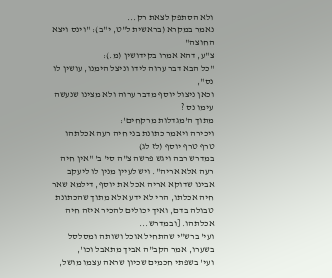ולא הסתפק לצאת רק...
נאמר במקרא (בראשית ל"ט, י"ב): "וינס ויצא החוצה"
צ"ע, דהא אמרו בקידושין (מ.):
"כל הבא דבר ערוה לידו וניצל הימנו, עושין לו נס",
וכאן ניצול יוסף מדבר ערוה ולא מצינו שנעשה עימו נס ?
מתוך ה'מגדלות מרקחים':
ויכירה ויאמר כתונת בני חיה רעה אכלתהו טרף טרף יוסף (לז לג)
במדרש רבה ויגש פרשה צ"ה סי' ב' "אין חיה רעה אלא אריה". ויש לעיין מנין לו ליעקב אבינו שדוקא אריה אכל את יוסף, דילמא שאר חיה אכלתו, הרי לא ידע אלא מתוך שהכתונת טבולה בדם, ואיך יכולים להכיר איזה חיה אכלתהו. [ובמדרש...
ועי' ברש"י שהתחיל אוכל ושותה ומסלסל בשערו, אמר הקב"ה אביך מתאבל וכו',
ועי' בשפתי חכמים שכיון שראה עצמו מושל,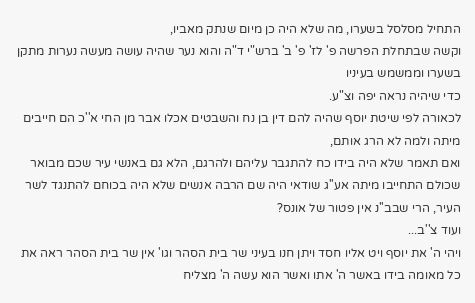התחיל מסלסל בשערו, מה שלא היה כן מיום שנתק מאביו,
וקשה שבתחלת הפרשה פ' לז' פ' ב' ברש"י ד"ה והוא נער שהיה עושה מעשה נערות מתקן בשערו וממשמש בעיניו
כדי שיהיה נראה יפה וצ"ע.
לכאורה לפי שיטת יוסף שהיה להם דין בן נח והשבטים אכלו אבר מן החי א''כ הם חייבים מיתה ולמה לא הרג אותם,
ואם תאמר שלא היה בידו כח להתגבר עליהם ולהרגם, הלא גם באנשי עיר שכם מבואר שכולם התחייבו מיתה אע''ג שודאי היה שם הרבה אנשים שלא היה בכוחם להתנגד לשר העיר, הרי שבב''נ אין פטור של אונס?
ועוד צ''ב...
ויהי ה' את יוסף ויט אליו חסד ויתן חנו בעיני שר בית הסהר וגו' אין שר בית הסהר ראה את כל מאומה בידו באשר ה' אתו ואשר הוא עשה ה' מצליח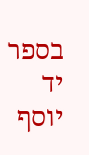בספר יד יוסף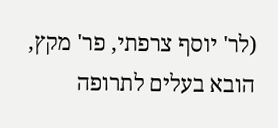(לר' יוסף צרפתי, פר' מקץ, הובא בעלים לתרופה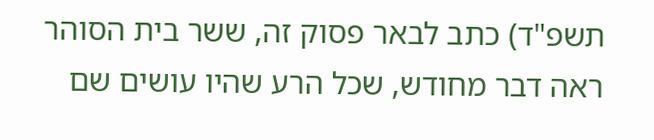תשפ"ד) כתב לבאר פסוק זה, ששר בית הסוהר ראה דבר מחודש, שכל הרע שהיו עושים שם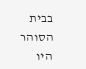בבית הסוהר היו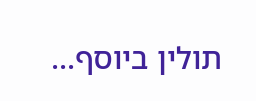תולין ביוסף...